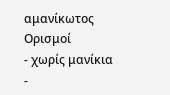αμανίκωτος
Ορισμοί
- χωρίς μανίκια
-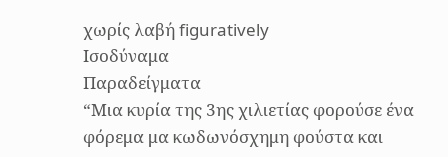χωρίς λαβή figuratively
Ισοδύναμα
Παραδείγματα
“Μια κυρία της 3ης χιλιετίας φορούσε ένα φόρεμα μα κωδωνόσχημη φούστα και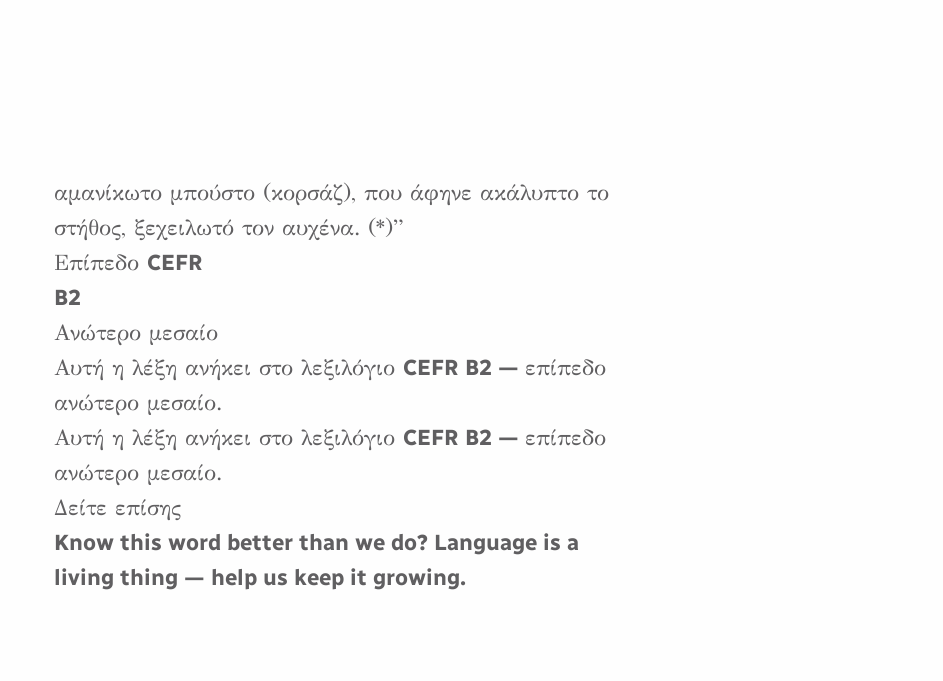αμανίκωτο μπούστο (κορσάζ), που άφηνε ακάλυπτο το στήθος, ξεχειλωτό τον αυχένα. (*)”
Επίπεδο CEFR
B2
Ανώτερο μεσαίο
Αυτή η λέξη ανήκει στο λεξιλόγιο CEFR B2 — επίπεδο ανώτερο μεσαίο.
Αυτή η λέξη ανήκει στο λεξιλόγιο CEFR B2 — επίπεδο ανώτερο μεσαίο.
Δείτε επίσης
Know this word better than we do? Language is a living thing — help us keep it growing.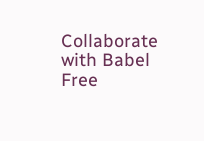Collaborate with Babel Free